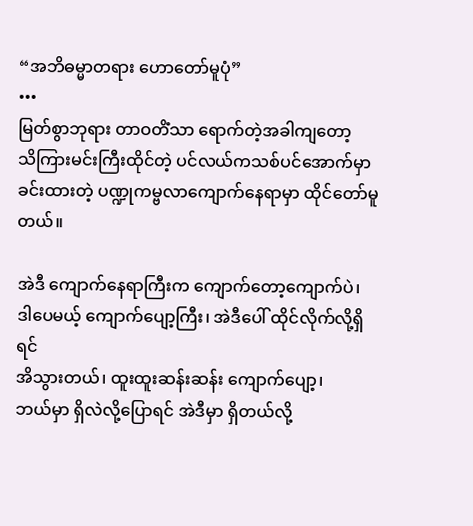“အဘိဓမ္မာတရား ဟောတော်မူပုံ”
•••
မြတ်စွာဘုရား တာဝတိံသာ ရောက်တဲ့အခါကျတော့
သိကြားမင်းကြီးထိုင်တဲ့ ပင်လယ်ကသစ်ပင်အောက်မှာ
ခင်းထားတဲ့ ပဏ္ဍုကမ္ဗလာကျောက်နေရာမှာ ထိုင်တော်မူတယ်။

အဲဒီ ကျောက်နေရာကြီးက ကျောက်တော့ကျောက်ပဲ၊
ဒါပေမယ့် ကျောက်ပျော့ကြီး၊ အဲဒီပေါ် ထိုင်လိုက်လို့ရှိရင်
အိသွားတယ်၊ ထူးထူးဆန်းဆန်း ကျောက်ပျော့၊
ဘယ်မှာ ရှိလဲလို့ပြောရင် အဲဒီမှာ ရှိတယ်လို့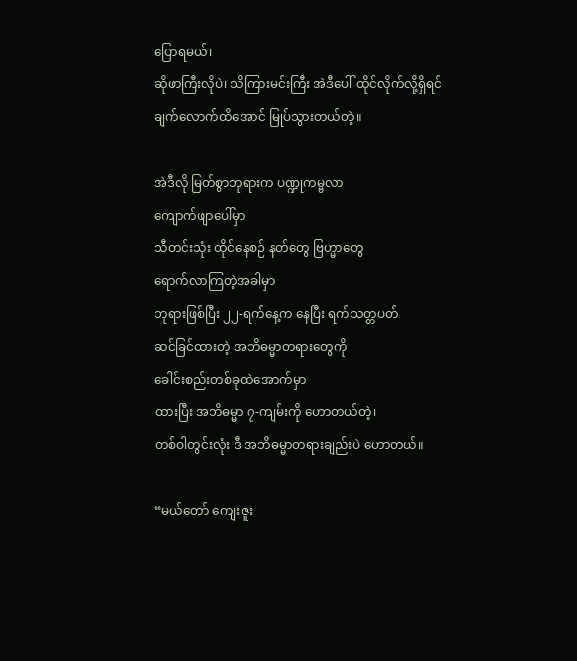ပြောရမယ်၊
ဆိုဖာကြီးလိုပဲ၊ သိကြားမင်းကြီး အဲဒီပေါ် ထိုင်လိုက်လို့ရှိရင်
ချက်လောက်ထိအောင် မြုပ်သွားတယ်တဲ့။

အဲဒီလို မြတ်စွာဘုရားက ပဏ္ဍုကမ္ဗလာ
ကျောက်ဖျာပေါ်မှာ
သီတင်းသုံး ထိုင်နေစဉ် နတ်တွေ ဗြဟ္မာတွေ
ရောက်လာကြတဲ့အခါမှာ
ဘုရားဖြစ်ပြီး ၂၂-ရက်နေ့က နေပြီး ရက်သတ္တပတ်
ဆင်ခြင်ထားတဲ့ အဘိဓမ္မာတရားတွေကို
ခေါင်းစည်းတစ်ခုထဲအောက်မှာ
ထားပြီး အဘိဓမ္မာ ၇-ကျမ်းကို ဟောတယ်တဲ့၊
တစ်ဝါတွင်းလုံး ဒီ အဘိဓမ္မာတရားချည်းပဲ ဟောတယ်။

“မယ်တော် ကျေးဇူး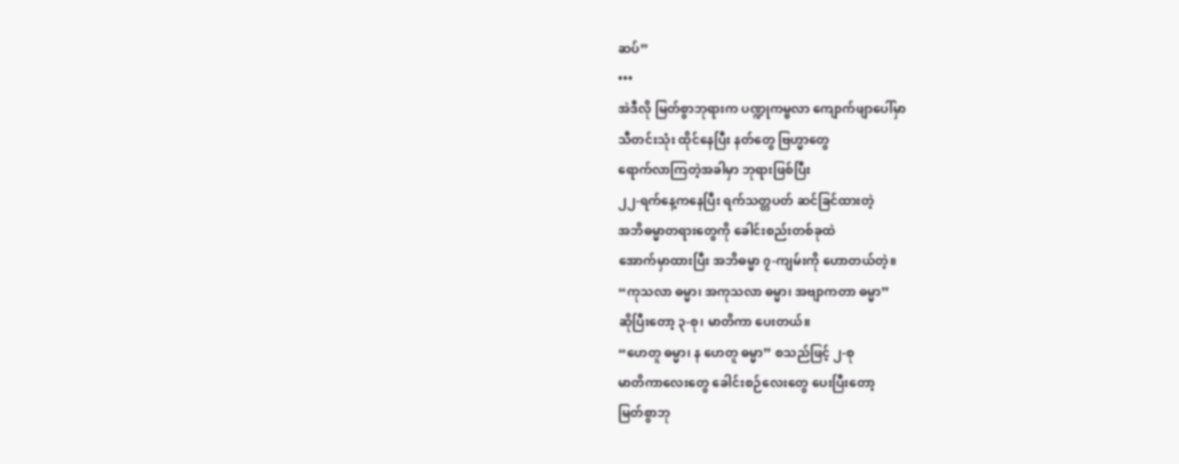ဆပ်”
•••
အဲဒီလို မြတ်စွာဘုရားက ပဏ္ဍုကမ္ဗလာ ကျောက်ဖျာပေါ်မှာ
သီတင်းသုံး ထိုင်နေပြီး နတ်တွေ ဗြဟ္မာတွေ
ရောက်လာကြတဲ့အခါမှာ ဘုရားဖြစ်ပြီး
၂၂-ရက်နေ့ကနေပြီး ရက်သတ္တပတ် ဆင်ခြင်ထားတဲ့
အဘိဓမ္မာတရားတွေကို ခေါင်းစည်းတစ်ခုထဲ
အောက်မှာထားပြီး အဘိဓမ္မာ ၇-ကျမ်းကို ဟောတယ်တဲ့။
“ကုသလာ ဓမ္မာ၊ အကုသလာ ဓမ္မာ၊ အဗျာကတာ ဓမ္မာ”
ဆိုပြီးတော့ ၃-စု၊ မာတိကာ ပေးတယ်။
“ဟေတူ ဓမ္မာ၊ န ဟေတူ ဓမ္မာ” စသည်ဖြင့် ၂-စု
မာတိကာလေးတွေ ခေါင်းစဉ်လေးတွေ ပေးပြီးတော့
မြတ်စွာဘု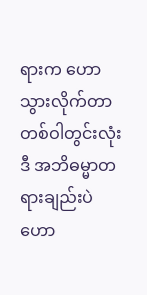ရားက ဟောသွားလိုက်တာ တစ်ဝါတွင်းလုံး
ဒီ အဘိဓမ္မာတရားချည်းပဲ ဟော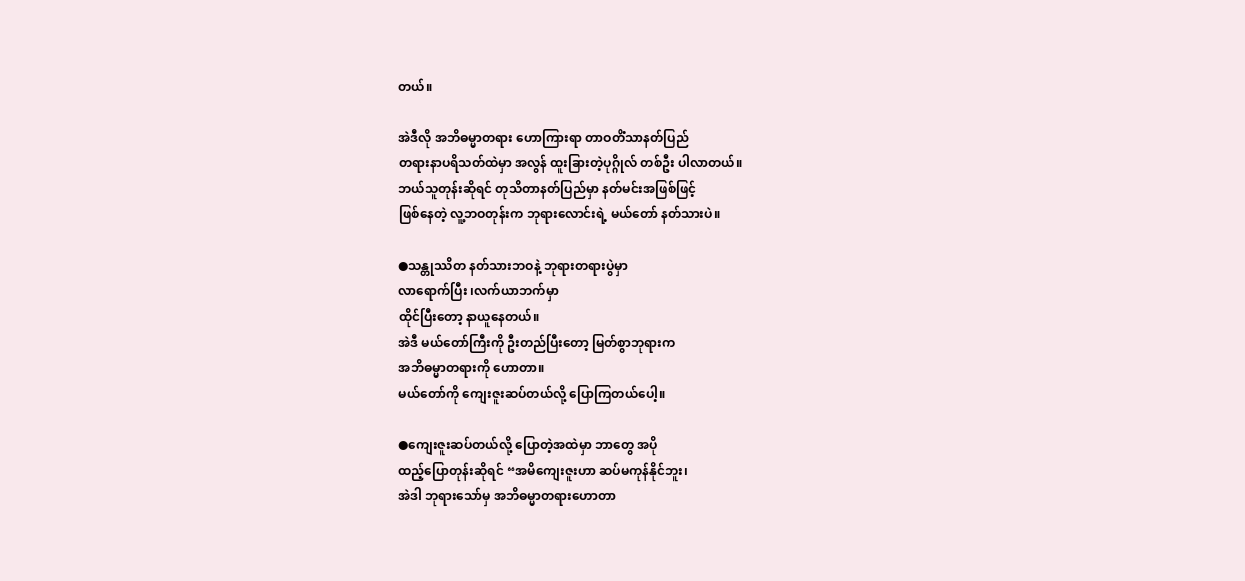တယ်။

အဲဒီလို အဘိဓမ္မာတရား ဟောကြားရာ တာဝတိံသာနတ်ပြည်
တရားနာပရိသတ်ထဲမှာ အလွန် ထူးခြားတဲ့ပုဂ္ဂိုလ် တစ်ဦး ပါလာတယ်။
ဘယ်သူတုန်းဆိုရင် တုသိတာနတ်ပြည်မှာ နတ်မင်းအဖြစ်ဖြင့်
ဖြစ်နေတဲ့ လူ့ဘဝတုန်းက ဘုရားလောင်းရဲ့ မယ်တော် နတ်သားပဲ။

●သန္တုဿိတ နတ်သားဘဝနဲ့ ဘုရားတရားပွဲမှာ
လာရောက်ပြီး ၊လက်ယာဘက်မှာ
ထိုင်ပြီးတော့ နာယူနေတယ်။
အဲဒီ မယ်တော်ကြီးကို ဦးတည်ပြီးတော့ မြတ်စွာဘုရားက
အဘိဓမ္မာတရားကို ဟောတာ။
မယ်တော်ကို ကျေးဇူးဆပ်တယ်လို့ ပြောကြတယ်ပေါ့။

●ကျေးဇူးဆပ်တယ်လို့ ပြောတဲ့အထဲမှာ ဘာတွေ အပို
ထည့်ပြောတုန်းဆိုရင် “အမိကျေးဇူးဟာ ဆပ်မကုန်နိုင်ဘူး၊
အဲဒါ ဘုရားသော်မှ အဘိဓမ္မာတရားဟောတာ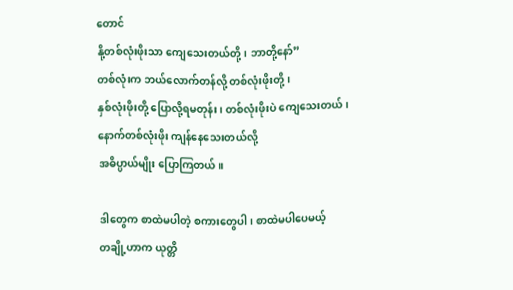တောင်
နို့တစ်လုံးဖိုးသာ ကျေသေးတယ်တို့၊ ဘာတို့နော်”
တစ်လုံးက ဘယ်လောက်တန်လို့ တစ်လုံးဖိုးတို့၊
နှစ်လုံးဖိုးတို့ ပြောလို့ရမတုန်း၊ တစ်လုံးဖိုးပဲ ကျေသေးတယ်၊
နောက်တစ်လုံးဖိုး ကျန်နေသေးတယ်လို့
အဓိပ္ပာယ်မျိုး ပြောကြတယ်။

ဒါတွေက စာထဲမပါတဲ့ စကားတွေပါ၊ စာထဲမပါပေမယ့်
တချို့ဟာက ယုတ္တိ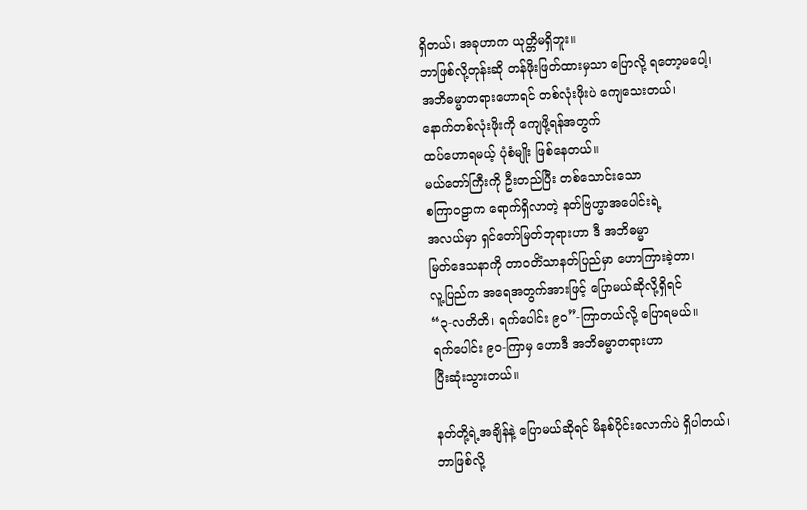ရှိတယ်၊ အခုဟာက ယုတ္တိမရှိဘူး။
ဘာဖြစ်လို့တုန်းဆို တန်ဖိုးဖြတ်ထားမှသာ ပြောလို့ ရတော့မပေါ့၊
အဘိဓမ္မာတရားဟောရင် တစ်လုံးဖိုးပဲ ကျေသေးတယ်၊
နောက်တစ်လုံးဖိုးကို ကျေဖို့ရန်အတွက်
ထပ်ဟောရမယ့် ပုံစံမျိုး ဖြစ်နေတယ်။
မယ်တော်ကြီးကို ဦးတည်ပြီး တစ်သောင်းသော
စကြာဝဠာက ရောက်ရှိလာတဲ့ နတ်ဗြဟ္မာအပေါင်းရဲ့
အလယ်မှာ ရှင်တော်မြတ်ဘုရားဟာ ဒီ အဘိဓမ္မာ
မြတ်ဒေသနာကို တာဝတိံသာနတ်ပြည်မှာ ဟောကြားခဲ့တာ၊
လူ့ပြည်က အရေအတွက်အားဖြင့် ပြောမယ်ဆိုလို့ရှိရင်
“၃-လတိတိ၊ ရက်ပေါင်း ၉၀”-ကြာတယ်လို့ ပြောရမယ်။
ရက်ပေါင်း ၉၀-ကြာမှ ဟောဒီ အဘိဓမ္မာတရားဟာ
ပြီးဆုံးသွားတယ်။

နတ်တို့ရဲ့အချိန်နဲ့ ပြောမယ်ဆိုရင် မိနစ်ပိုင်းလောက်ပဲ ရှိပါတယ်၊
ဘာဖြစ်လို့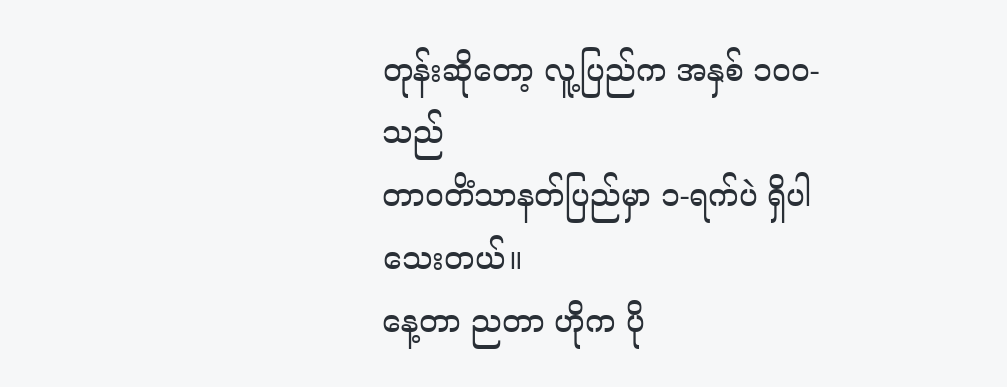တုန်းဆိုတော့ လူ့ပြည်က အနှစ် ၁၀၀-သည်
တာဝတိံသာနတ်ပြည်မှာ ၁-ရက်ပဲ ရှိပါသေးတယ်။
နေ့တာ ညတာ ဟိုက ပို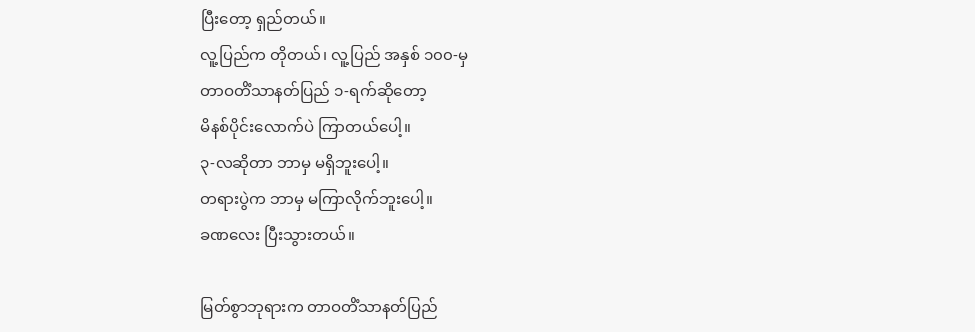ပြီးတော့ ရှည်တယ်။
လူ့ပြည်က တိုတယ်၊ လူ့ပြည် အနှစ် ၁၀၀-မှ
တာဝတိံသာနတ်ပြည် ၁-ရက်ဆိုတော့
မိနစ်ပိုင်းလောက်ပဲ ကြာတယ်ပေါ့။
၃-လဆိုတာ ဘာမှ မရှိဘူးပေါ့။
တရားပွဲက ဘာမှ မကြာလိုက်ဘူးပေါ့။
ခဏလေး ပြီးသွားတယ်။

မြတ်စွာဘုရားက တာဝတိံသာနတ်ပြည်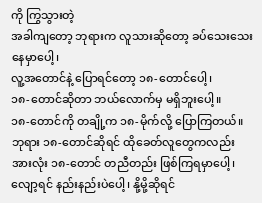ကို ကြွသွားတဲ့
အခါကျတော့ ဘုရားက လူသားဆိုတော့ ခပ်သေးသေးနေမှာပေါ့၊
လူ့အတောင်နဲ့ ပြောရင်တော့ ၁၈-တောင်ပေါ့၊
၁၈-တောင်ဆိုတာ ဘယ်လောက်မှ မရှိဘူးပေါ့။
၁၈-တောင်ကို တချို့က ၁၈-မိုက်လို့ ပြောကြတယ်။
ဘုရား ၁၈-တောင်ဆိုရင် ထိုခေတ်လူတွေကလည်း
အားလုံး ၁၈-တောင် တညီတည်း ဖြစ်ကြရမှာပေါ့၊
လျော့ရင် နည်းနည်းပဲပေါ့၊ နို့မို့ဆိုရင်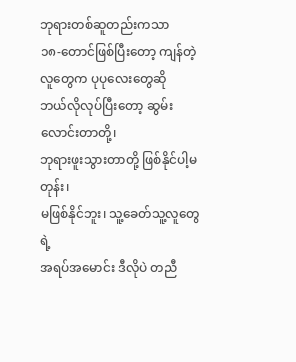ဘုရားတစ်ဆူတည်းကသာ
၁၈-တောင်ဖြစ်ပြီးတော့ ကျန်တဲ့လူတွေက ပုပုလေးတွေဆို
ဘယ်လိုလုပ်ပြီးတော့ ဆွမ်းလောင်းတာတို့၊
ဘုရားဖူးသွားတာတို့ ဖြစ်နိုင်ပါ့မတုန်း၊
မဖြစ်နိုင်ဘူး၊ သူ့ခေတ်သူ့လူတွေရဲ့
အရပ်အမောင်း ဒီလိုပဲ တညီ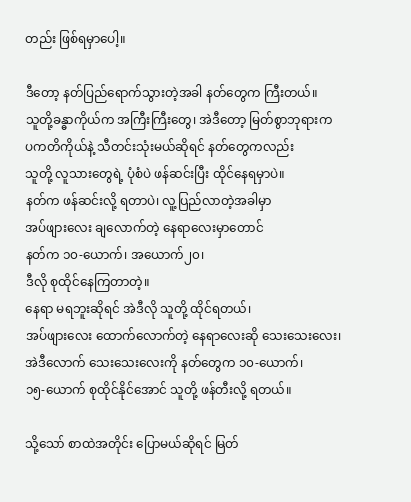တည်း ဖြစ်ရမှာပေါ့။

ဒီတော့ နတ်ပြည်ရောက်သွားတဲ့အခါ နတ်တွေက ကြီးတယ်။
သူတို့ခန္ဓာကိုယ်က အကြီးကြီးတွေ၊ အဲဒီတော့ မြတ်စွာဘုရားက
ပကတိကိုယ်နဲ့ သီတင်းသုံးမယ်ဆိုရင် နတ်တွေကလည်း
သူတို့ လူသားတွေရဲ့ ပုံစံပဲ ဖန်ဆင်းပြီး ထိုင်နေရမှာပဲ။
နတ်က ဖန်ဆင်းလို့ ရတာပဲ၊ လူ့ပြည်လာတဲ့အခါမှာ
အပ်ဖျားလေး ချလောက်တဲ့ နေရာလေးမှာတောင်
နတ်က ၁၀-ယောက်၊ အယောက်၂၀၊
ဒီလို စုထိုင်နေကြတာတဲ့။
နေရာ မရဘူးဆိုရင် အဲဒီလို သူတို့ ထိုင်ရတယ်၊
အပ်ဖျားလေး ထောက်လောက်တဲ့ နေရာလေးဆို သေးသေးလေး၊
အဲဒီလောက် သေးသေးလေးကို နတ်တွေက ၁၀-ယောက်၊
၁၅-ယောက် စုထိုင်နိုင်အောင် သူတို့ ဖန်တီးလို့ ရတယ်။

သို့သော် စာထဲအတိုင်း ပြောမယ်ဆိုရင် မြတ်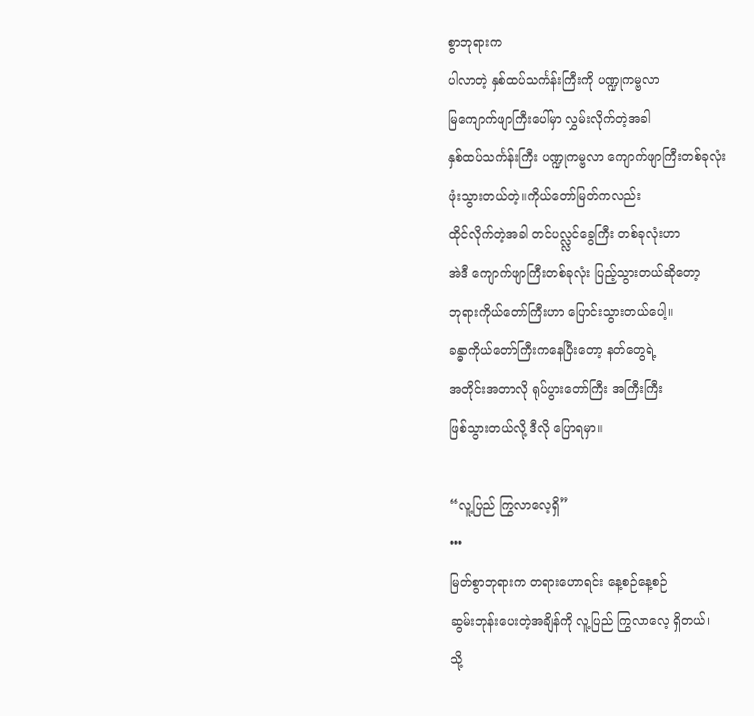စွာဘုရားက
ပါလာတဲ့ နှစ်ထပ်သင်္ကန်းကြီးကို ပဏ္ဍုကမ္ဗလာ
မြကျောက်ဖျာကြီးပေါ်မှာ လွှမ်းလိုက်တဲ့အခါ
နှစ်ထပ်သင်္ကန်းကြီး ပဏ္ဍုကမ္ဗလာ ကျောက်ဖျာကြီးတစ်ခုလုံး
ဖုံးသွားတယ်တဲ့။ကိုယ်တော်မြတ်ကလည်း
ထိုင်လိုက်တဲ့အခါ တင်ပလ္လ္လင်ခွေကြီး တစ်ခုလုံးဟာ
အဲဒီ ကျောက်ဖျာကြီးတစ်ခုလုံး ပြည့်သွားတယ်ဆိုတော့
ဘုရားကိုယ်တော်ကြီးဟာ ပြောင်းသွားတယ်ပေါ့။
ခန္ဓာကိုယ်တော်ကြီးကနေပြီးတော့ နတ်တွေရဲ့
အတိုင်းအတာလို ရုပ်ပွားတော်ကြီး အကြီးကြီး
ဖြစ်သွားတယ်လို့ ဒီလို ပြောရမှာ။

“လူ့ပြည် ကြွလာလေ့ရှိ”
•••
မြတ်စွာဘုရားက တရားဟောရင်း နေ့စဉ်နေ့စဉ်
ဆွမ်းဘုန်းပေးတဲ့အချိန်ကို လူ့ပြည် ကြွလာလေ့ ရှိတယ်၊
သို့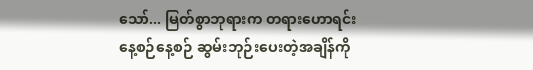သော်... မြတ်စွာဘုရားက တရားဟောရင်း
နေ့စဉ်နေ့စဉ် ဆွမ်းဘုဉ်းပေးတဲ့အချိန်ကို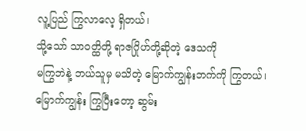လူ့ပြည် ကြွလာလေ့ ရှိတယ်၊
သို့သော် သာဝတ္ထိတို့ ရာဇဂြိုဟ်တို့ဆိုတဲ့ ဒေသကို
မကြွဘဲနဲ့ ဘယ်သူမှ မသိတဲ့ မြောက်ကျွန်းဘက်ကို ကြွတယ်၊
မြောက်ကျွန်း ကြွပြီးတော့ ဆွမ်း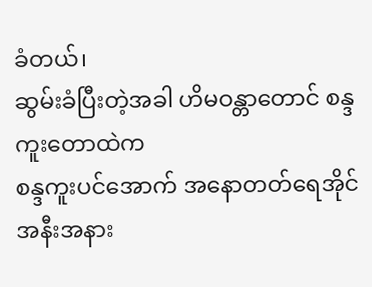ခံတယ်၊
ဆွမ်းခံပြီးတဲ့အခါ ဟိမဝန္တာတောင် စန္ဒကူးတောထဲက
စန္ဒကူးပင်အောက် အနောတတ်ရေအိုင်
အနီးအနား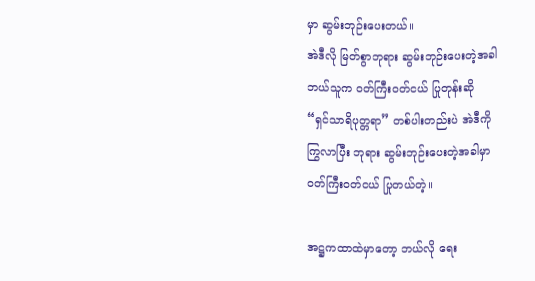မှာ ဆွမ်းဘုဉ်းပေးတယ်။
အဲဒီလို မြတ်စွာဘုရား ဆွမ်းဘုဉ်းပေးတဲ့အခါ
ဘယ်သူက ဝတ်ကြီးဝတ်ငယ် ပြုတုန်းဆို
“ရှင်သာရိပုတ္တရာ” တစ်ပါးတည်းပဲ အဲဒီကို
ကြွလာပြီး ဘုရား ဆွမ်းဘုဉ်းပေးတဲ့အခါမှာ
ဝတ်ကြီးဝတ်ငယ် ပြုတယ်တဲ့။

အဋ္ဌကထာထဲမှာတော့ ဘယ်လို ရေး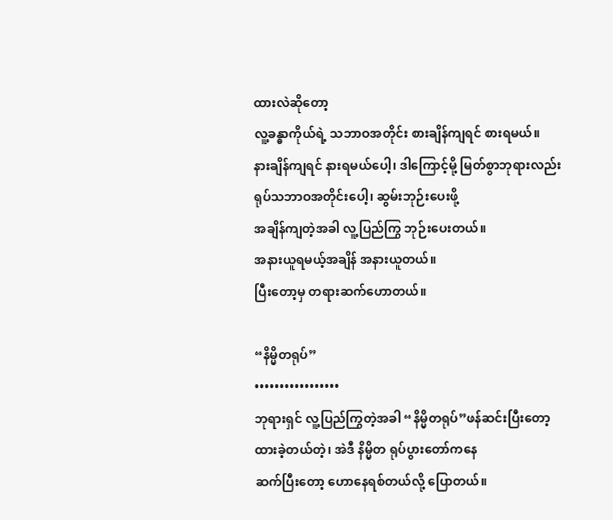ထားလဲဆိုတော့
လူ့ခန္ဓာကိုယ်ရဲ့ သဘာဝအတိုင်း စားချိန်ကျရင် စားရမယ်။
နားချိန်ကျရင် နားရမယ်ပေါ့၊ ဒါကြောင့်မို့ မြတ်စွာဘုရားလည်း
ရုပ်သဘာဝအတိုင်းပေါ့၊ ဆွမ်းဘုဉ်းပေးဖို့
အချိန်ကျတဲ့အခါ လူ့ပြည်ကြွ ဘုဉ်းပေးတယ်။
အနားယူရမယ့်အချိန် အနားယူတယ်။
ပြီးတော့မှ တရားဆက်ဟောတယ်။

“နိမ္မိတရုပ်”
•••••••••••••••••
ဘုရားရှင် လူ့ပြည်ကြွတဲ့အခါ “နိမ္မိတရုပ်”ဖန်ဆင်းပြီးတော့
ထားခဲ့တယ်တဲ့၊ အဲဒီ နိမ္မိတ ရုပ်ပွားတော်ကနေ
ဆက်ပြီးတော့ ဟောနေရစ်တယ်လို့ ပြောတယ်။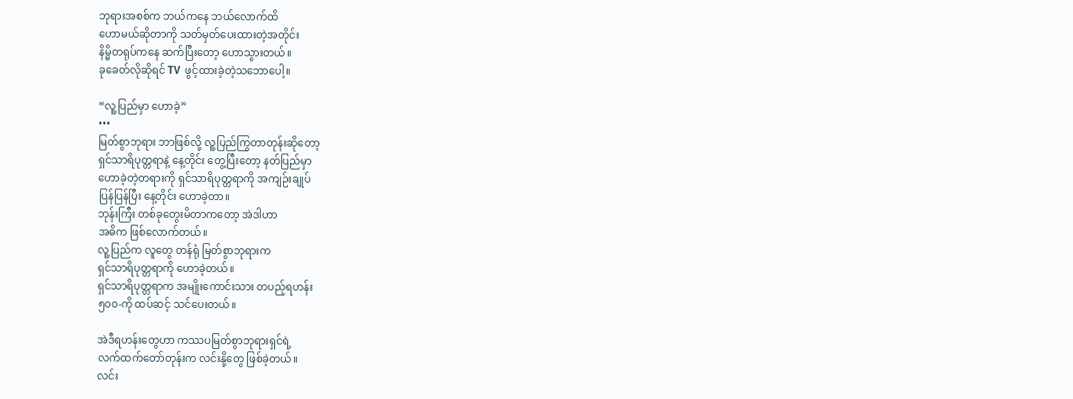ဘုရားအစစ်က ဘယ်ကနေ ဘယ်လောက်ထိ
ဟောမယ်ဆိုတာကို သတ်မှတ်ပေးထားတဲ့အတိုင်း
နိမ္မိတရုပ်ကနေ ဆက်ပြီးတော့ ဟောသွားတယ်။
ခုခေတ်လိုဆိုရင် TV ဖွင့်ထားခဲ့တဲ့သဘောပေါ့။

“လူ့ပြည်မှာ ဟောခဲ့”
•••
မြတ်စွာဘုရား ဘာဖြစ်လို့ လူ့ပြည်ကြွတာတုန်းဆိုတော့
ရှင်သာရိပုတ္တရာနဲ့ နေ့တိုင်း တွေ့ပြီးတော့ နတ်ပြည်မှာ
ဟောခဲ့တဲ့တရားကို ရှင်သာရိပုတ္တရာကို အကျဉ်းချုပ်
ပြန်ပြန်ပြီး နေ့တိုင်း ဟောခဲ့တာ။
ဘုန်းကြီး တစ်ခုတွေးမိတာကတော့ အဲဒါဟာ
အဓိက ဖြစ်လောက်တယ်။
လူ့ပြည်က လူတွေ တန်ရုံ မြတ်စွာဘုရားက
ရှင်သာရိပုတ္တရာကို ဟောခဲ့တယ်။
ရှင်သာရိပုတ္တရာက အမျိုးကောင်းသား တပည့်ရဟန်း
၅၀၀-ကို ထပ်ဆင့် သင်ပေးတယ်။

အဲဒီရဟန်းတွေဟာ ကဿပမြတ်စွာဘုရားရှင်ရဲ့
လက်ထက်တော်တုန်းက လင်းနို့တွေ ဖြစ်ခဲ့တယ်။
လင်း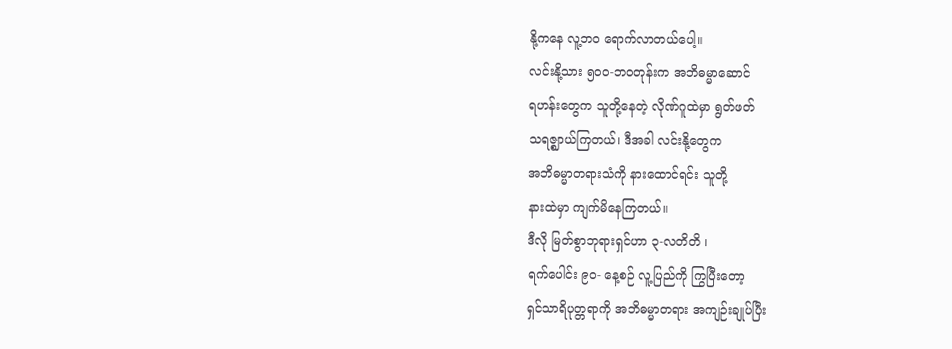နို့ကနေ လူ့ဘဝ ရောက်လာတယ်ပေါ့။
လင်းနို့သား ၅၀၀-ဘဝတုန်းက အဘိဓမ္မာဆောင်
ရဟန်းတွေက သူတို့နေတဲ့ လိုဏ်ဂူထဲမှာ ရွတ်ဖတ်
သရဇ္ဈာယ်ကြတယ်၊ ဒီအခါ လင်းနို့တွေက
အဘိဓမ္မာတရားသံကို နားထောင်ရင်း သူတို့
နားထဲမှာ ကျက်မိနေကြတယ်။
ဒီလို မြတ်စွာဘုရားရှင်ဟာ ၃-လတိတိ ၊
ရက်ပေါင်း ၉၀- နေ့စဉ် လူ့ပြည်ကို ကြွပြီးတော့
ရှင်သာရိပုတ္တရာကို အဘိဓမ္မာတရား အကျဉ်းချုပ်ပြီး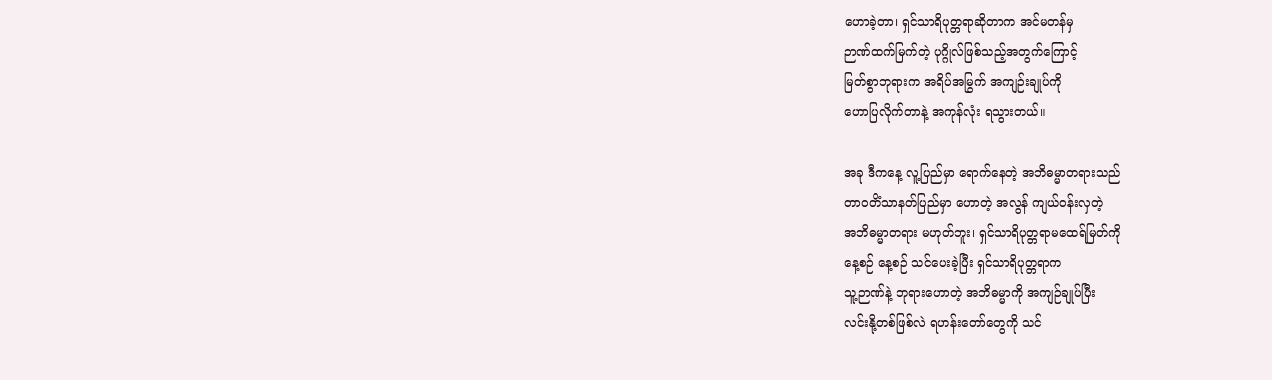ဟောခဲ့တာ၊ ရှင်သာရိပုတ္တရာဆိုတာက အင်မတန်မှ
ဉာဏ်ထက်မြက်တဲ့ ပုဂ္ဂိုလ်ဖြစ်သည့်အတွက်ကြောင့်
မြတ်စွာဘုရားက အရိပ်အမြွက် အကျဉ်းချုပ်ကို
ဟောပြလိုက်တာနဲ့ အကုန်လုံး ရသွားတယ်။

အခု ဒီကနေ့ လူ့ပြည်မှာ ရောက်နေတဲ့ အဘိဓမ္မာတရားသည်
တာဝတိံသာနတ်ပြည်မှာ ဟောတဲ့ အလွန် ကျယ်ဝန်းလှတဲ့
အဘိဓမ္မာတရား မဟုတ်ဘူး၊ ရှင်သာရိပုတ္တရာမထေရ်မြတ်ကို
နေ့စဉ် နေ့စဉ် သင်ပေးခဲ့ပြီး ရှင်သာရိပုတ္တရာက
သူ့ဉာဏ်နဲ့ ဘုရားဟောတဲ့ အဘိဓမ္မာကို အကျဉ်ချုပ်ပြီး
လင်းနို့တစ်ဖြစ်လဲ ရဟန်းတော်တွေကို သင်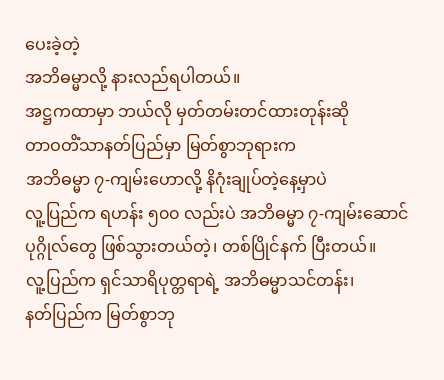ပေးခဲ့တဲ့
အဘိဓမ္မာလို့ နားလည်ရပါတယ်။
အဋ္ဌကထာမှာ ဘယ်လို မှတ်တမ်းတင်ထားတုန်းဆို
တာဝတိံသာနတ်ပြည်မှာ မြတ်စွာဘုရားက
အဘိဓမ္မာ ၇-ကျမ်းဟောလို့ နိဂုံးချုပ်တဲ့နေ့မှာပဲ
လူ့ပြည်က ရဟန်း ၅၀၀ လည်းပဲ အဘိဓမ္မာ ၇-ကျမ်းဆောင်
ပုဂ္ဂိုလ်တွေ ဖြစ်သွားတယ်တဲ့၊ တစ်ပြိုင်နက် ပြီးတယ်။
လူ့ပြည်က ရှင်သာရိပုတ္တရာရဲ့ အဘိဓမ္မာသင်တန်း၊
နတ်ပြည်က မြတ်စွာဘု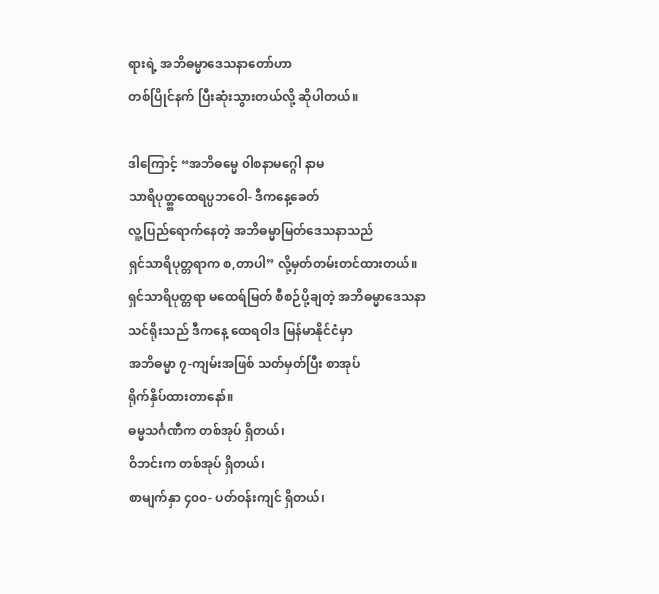ရားရဲ့ အဘိဓမ္မာဒေသနာတော်ဟာ
တစ်ပြိုင်နက် ပြီးဆုံးသွားတယ်လို့ ဆိုပါတယ်။

ဒါကြောင့် “အဘိဓမ္မေ ၀ါစနာမဂ္ဂေါ နာမ
သာရိပုတ္တ္တထေရပ္ပဘဝေါ- ဒီကနေ့ခေတ်
လူ့ပြည်ရောက်နေတဲ့ အဘိဓမ္မာမြတ်ဒေသနာသည်
ရှင်သာရိပုတ္တရာက စ,တာပါ” လို့မှတ်တမ်းတင်ထားတယ်။
ရှင်သာရိပုတ္တရာ မထေရ်မြတ် စီစဉ်ပို့ချတဲ့ အဘိဓမ္မာဒေသနာ
သင်ရိုးသည် ဒီကနေ့ ထေရဝါဒ မြန်မာနိုင်ငံမှာ
အဘိဓမ္မာ ၇-ကျမ်းအဖြစ် သတ်မှတ်ပြီး စာအုပ်
ရိုက်နှိပ်ထားတာနော်။
ဓမ္မသင်္ဂဏီက တစ်အုပ် ရှိတယ်၊
ဝိဘင်းက တစ်အုပ် ရှိတယ်၊
စာမျက်နှာ ၄၀၀- ပတ်ဝန်းကျင် ရှိတယ်၊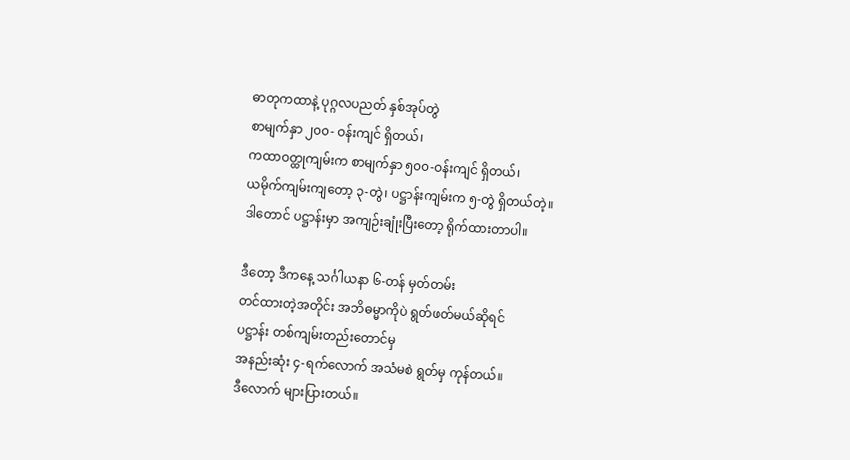ဓာတုကထာနဲ့ ပုဂ္ဂလပညတ် နှစ်အုပ်တွဲ
စာမျက်နှာ ၂၀၀- ဝန်းကျင် ရှိတယ်၊
ကထာဝတ္ထုကျမ်းက စာမျက်နှာ ၅၀၀-ဝန်းကျင် ရှိတယ်၊
ယမိုက်ကျမ်းကျတော့ ၃-တွဲ၊ ပဋ္ဌာန်းကျမ်းက ၅-တွဲ ရှိတယ်တဲ့။
ဒါတောင် ပဋ္ဌာန်းမှာ အကျဉ်းချုံးပြီးတော့ ရိုက်ထားတာပါ။

ဒီတော့ ဒီကနေ့ သင်္ဂါယနာ ၆-တန် မှတ်တမ်း
တင်ထားတဲ့အတိုင်း အဘိဓမ္မာကိုပဲ ရွတ်ဖတ်မယ်ဆိုရင်
ပဋ္ဌာန်း တစ်ကျမ်းတည်းတောင်မှ
အနည်းဆုံး ၄-ရက်လောက် အသံမစဲ ရွတ်မှ ကုန်တယ်။
ဒီလောက် များပြားတယ်။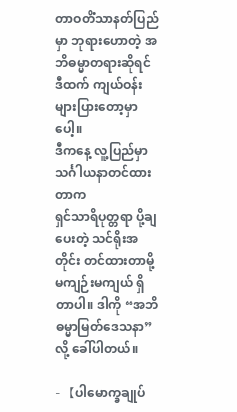တာဝတိံသာနတ်ပြည်မှာ ဘုရားဟောတဲ့ အဘိဓမ္မာတရားဆိုရင်
ဒီထက် ကျယ်ဝန်း များပြားတော့မှာပေါ့။
ဒီကနေ့ လူ့ပြည်မှာ သင်္ဂါယနာတင်ထားတာက
ရှင်သာရိပုတ္တရာ ပို့ချပေးတဲ့ သင်ရိုးအတိုင်း တင်ထားတာမို့
မကျဉ်းမကျယ် ရှိတာပါ။ ဒါကို “အဘိဓမ္မာမြတ်ဒေသနာ”
လို့ ခေါ်ပါတယ်။

- 【ပါမောက္ခချုပ်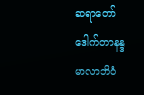ဆရာတော် ဒေါက်တာနန္ဒမာလာဘိဝံ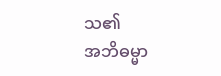သ၏
အဘိဓမ္မာ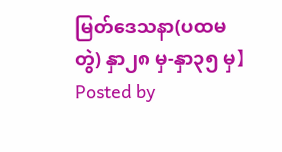မြတ်ဒေသနာ(ပထမတွဲ) နှာ၂၈ မှ-နှာ၃၅ မှ】
Posted by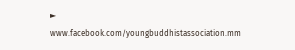►
www.facebook.com/youngbuddhistassociation.mm